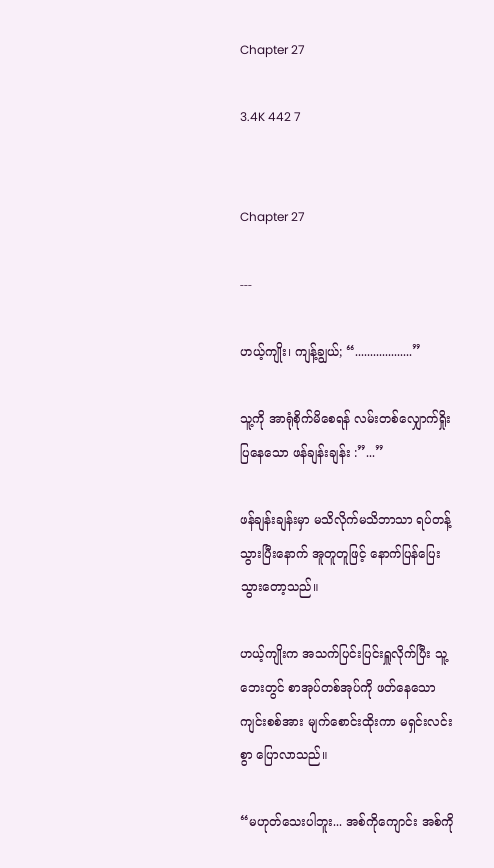Chapter 27

3.4K 442 7


Chapter 27

---

ဟယ့်ကျိုး၊ ကျန့်ချွယ်; “...................”

သူ့ကို အာရုံစိုက်မိစေရန် လမ်းတစ်လျှောက်ရှိုးပြနေသော ဖန်ချန်းချန်း :”...”

ဖန်ချန်းချန်းမှာ မသိလိုက်မသိဘာသာ ရပ်တန့်သွားပြီးနောက် အူတူတူဖြင့် နောက်ပြန်ပြေးသွားတော့သည်။

ဟယ့်ကျိုးက အသက်ပြင်းပြင်းရှူလိုက်ပြီး သူ့ဘေးတွင် စာအုပ်တစ်အုပ်ကို ဖတ်နေသော ကျင်းစစ်အား မျက်စောင်းထိုးကာ မရှင်းလင်းစွာ ပြောလာသည်။

“မဟုတ်သေးပါဘူး... အစ်ကိုကျောင်း အစ်ကို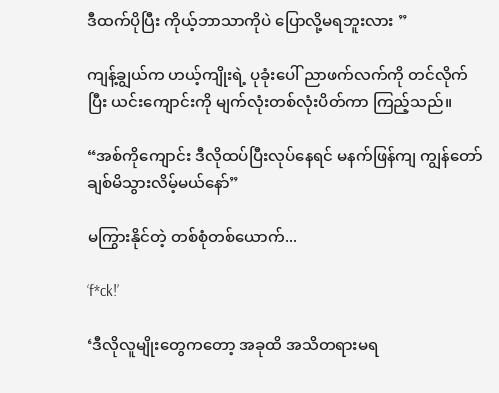ဒီထက်ပိုပြီး ကိုယ့်ဘာသာကိုပဲ ပြောလို့မရဘူးလား ”

ကျန့်ချွယ်က ဟယ့်ကျိုးရဲ့ ပုခုံးပေါ် ညာဖက်လက်ကို တင်လိုက်ပြီး ယင်းကျောင်းကို မျက်လုံးတစ်လုံးပိတ်ကာ ကြည့်သည်။

“အစ်ကိုကျောင်း ဒီလိုထပ်ပြီးလုပ်နေရင် မနက်ဖြန်ကျ ကျွန်တော် ချစ်မိသွားလိမ့်မယ်နော်”

မကြွားနိုင်တဲ့ တစ်စုံတစ်ယောက်...

‘f*ck!’

‘ဒီလိုလူမျိုးတွေကတော့ အခုထိ အသိတရားမရ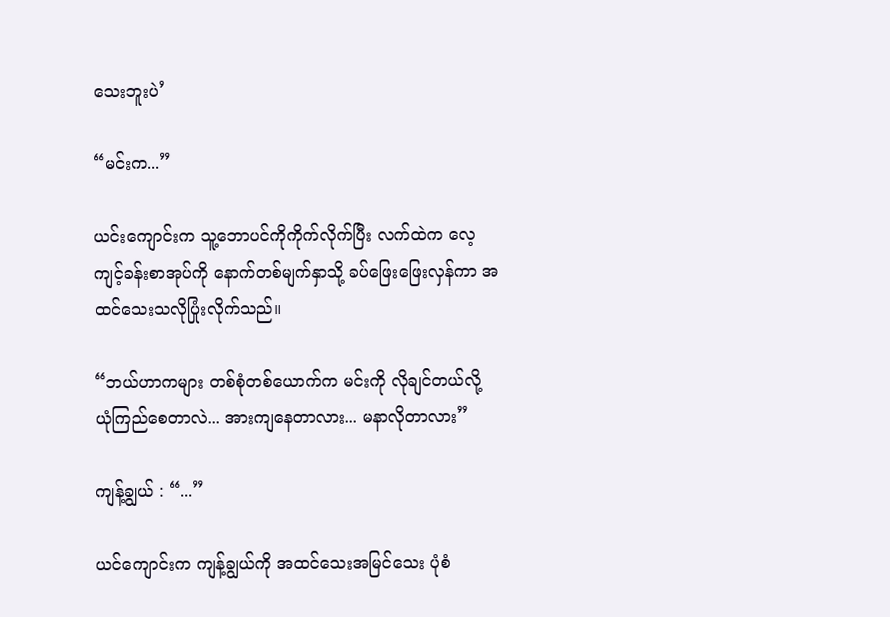သေးဘူးပဲ’

“မင်းက...”

ယင်းကျောင်းက သူ့ဘောပင်ကိုကိုက်လိုက်ပြီး လက်ထဲက လေ့ကျင့်ခန်းစာအုပ်ကို နောက်တစ်မျက်နှာသို့ ခပ်ဖြေးဖြေးလှန်ကာ အထင်သေးသလိုပြုံးလိုက်သည်။

“ဘယ်ဟာကများ တစ်စုံတစ်ယောက်က မင်းကို လိုချင်တယ်လို့ ယုံကြည်စေတာလဲ... အားကျနေတာလား... မနာလိုတာလား”

ကျန့်ချွယ် : “...”

ယင်ကျောင်းက ကျန့်ချွယ်ကို အထင်သေးအမြင်သေး ပုံစံ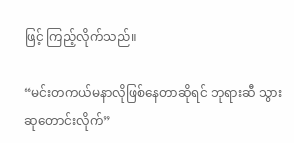ဖြင့် ကြည့်လိုက်သည်။

“မင်းတကယ်မနာလိုဖြစ်နေတာဆိုရင် ဘုရားဆီ သွားဆုတောင်းလိုက်”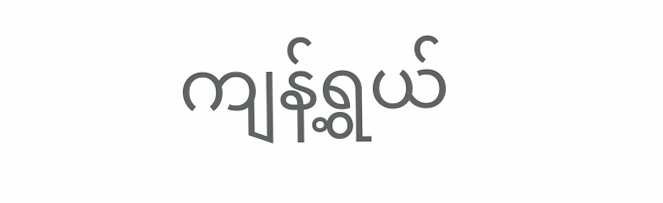ကျန့်ရွယ်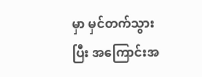မှာ မှင်တက်သွားပြီး အကြောင်းအ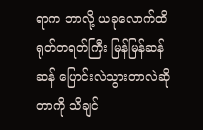ရာက ဘာလို့ ယခုလောက်ထိ ရုတ်တရတ်ကြီး မြန်မြန်ဆန်ဆန် ပြောင်းလဲသွားတာလဲဆိုတာကို သိချင်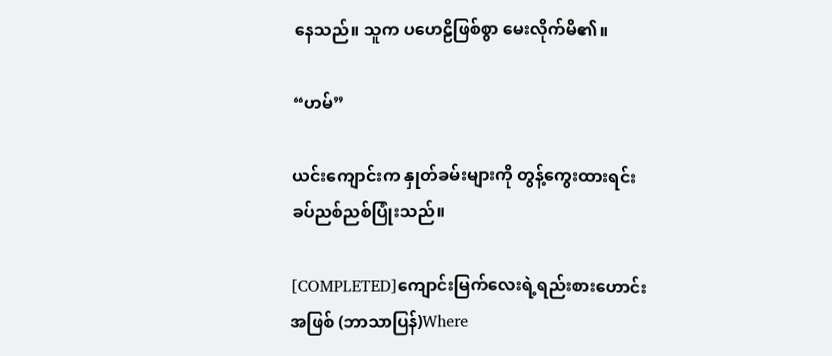နေသည်။ သူက ပဟေဠိဖြစ်စွာ မေးလိုက်မိ၏။

“ဟမ်”

ယင်းကျောင်းက နှုတ်ခမ်းများကို တွန့်ကွေးထားရင်း ခပ်ညစ်ညစ်ပြုံးသည်။

[COMPLETED]ကျောင်းမြက်လေးရဲ့ရည်းစားဟောင်းအဖြစ် (ဘာသာပြန်)Where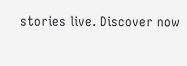stories live. Discover now